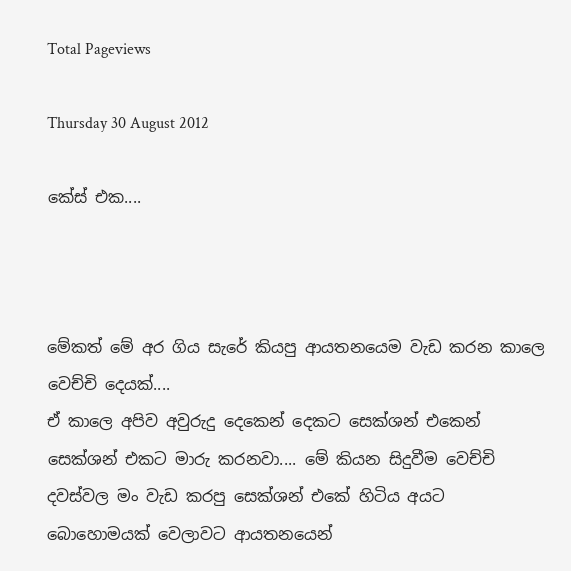Total Pageviews

Thursday 30 August 2012

කේස් එක....



මේකත් මේ අර ගිය සැරේ කියපු ආයතනයෙම වැඩ කරන කාලෙ වෙච්චි දෙයක්....
ඒ කාලෙ අපිව අවුරුදු දෙකෙන් දෙකට සෙක්ශන් එකෙන් සෙක්ශන් එකට මාරු කරනවා.... මේ කියන සිදුවීම වෙච්චි දවස්වල මං වැඩ කරපු සෙක්ශන් එකේ හිටිය අයට බොහොමයක් වෙලාවට ආයතනයෙන්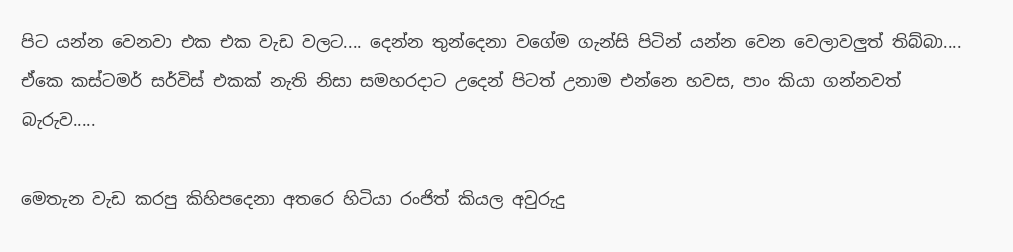පිට යන්න වෙනවා එක එක වැඩ වලට.... දෙන්න තුන්දෙනා වගේම ගැන්සි පිටින් යන්න වෙන වෙලාවලුත් තිබ්බා.... ඒකෙ කස්ටමර් සර්විස් එකක් නැති නිසා සමහරදාට උදෙන් පිටත් උනාම එන්නෙ හවස, පාං කියා ගන්නවත් බැරුව.....

මෙතැන වැඩ කරපු කිහිපදෙනා අතරෙ හිටියා රංජිත් කියල අවුරුදු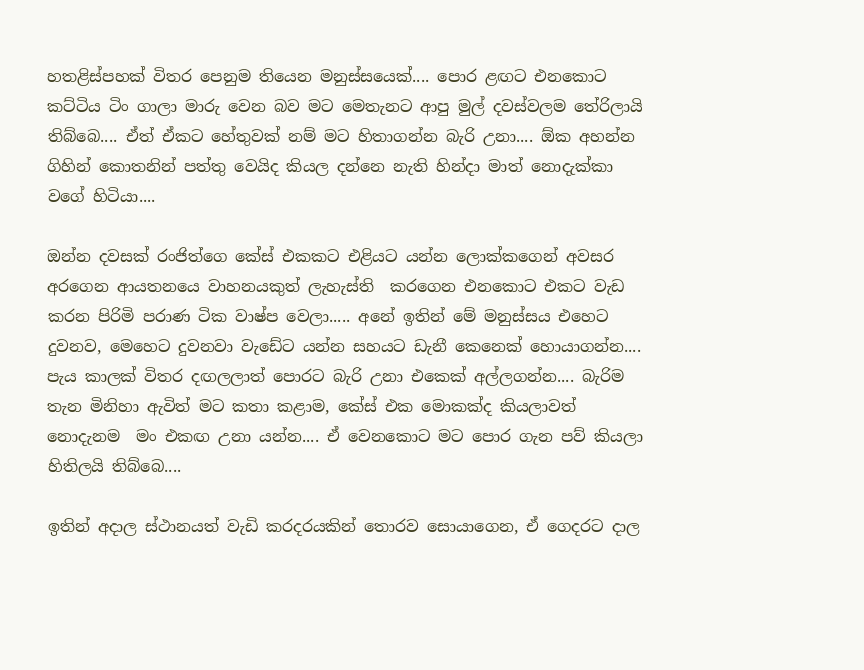හතළිස්පහක් විතර පෙනුම තියෙන මනුස්සයෙක්.... පොර ළඟට එනකොට කට්ටිය ටිං ගාලා මාරු වෙන බව මට මෙතැනට ආපු මුල් දවස්වලම තේරිලායි තිබ්බෙ.... ඒත් ඒකට හේතුවක් නම් මට හිතාගන්න බැරි උනා.... ඕක අහන්න ගිහින් කොතනින් පත්තු වෙයිද කියල දන්නෙ නැති හින්දා මාත් නොදැක්කා වගේ හිටියා....

ඔන්න දවසක් රංජිත්ගෙ කේස් එකකට එළියට යන්න ලොක්කගෙන් අවසර අරගෙන ආයතනයෙ වාහනයකුත් ලැහැස්ති  කරගෙන එනකොට එකට වැඩ කරන පිරිමි පරාණ ටික වාෂ්ප වෙලා..... අනේ ඉතින් මේ මනුස්සය එහෙට දුවනව, මෙහෙට දුවනවා වැඩේට යන්න සහයට ඩැනී කෙනෙක් හොයාගන්න.... පැය කාලක් විතර දඟලලාත් පොරට බැරි උනා එකෙක් අල්ලගන්න.... බැරිම තැන මිනිහා ඇවිත් මට කතා කළාම, කේස් එක මොකක්ද කියලාවත් නොදැනම  මං එකඟ උනා යන්න.... ඒ වෙනකොට මට පොර ගැන පව් කියලා හිතිලයි තිබ්බෙ....

ඉතින් අදාල ස්ථානයත් වැඩි කරදරයකින් තොරව සොයාගෙන, ඒ ගෙදරට දාල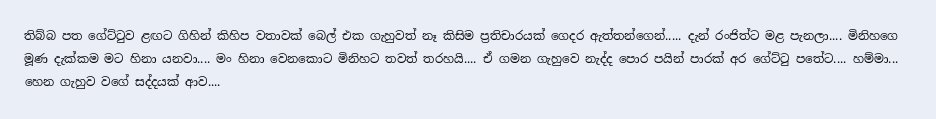තිබ්බ පත ගේට්ටුව ළඟට ගිහින් කිහිප වතාවක් බෙල් එක ගැහුවත් නෑ කිසිම ප්‍රතිචාරයක් ගෙදර ඇත්තන්ගෙන්..... දැන් රංජිත්ට මළ පැනලා.... මිනිහගෙ මූණ දැක්කම මට හිනා යනවා.... මං හිනා වෙනකොට මිනිහට තවත් තරහයි.... ඒ ගමන ගැහුවෙ නැද්ද පොර පයින් පාරක් අර ගේට්ටු පතේට.... හම්මා... හෙන ගැහුව වගේ සද්දයක් ආව....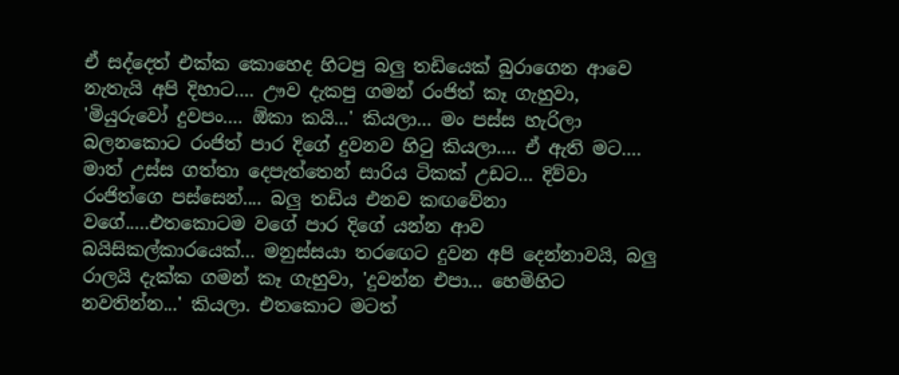ඒ සද්දෙත් එක්ක කොහෙද හිටපු බලු තඩියෙක් බුරාගෙන ආවෙ නැතැයි අපි දිහාට.... ඌව දැකපු ගමන් රංජිත් කෑ ගැහුවා, 'මියුරුවෝ දුවපං.... ඕකා කයි...' කියලා... මං පස්ස හැරිලා බලනකොට රංජිත් පාර දිගේ දුවනව හිටු කියලා.... ඒ ඇති මට.... මාත් උස්ස ගත්තා දෙපැත්තෙන් සාරිය ටිකක් උඩට... දිව්වා රංජිත්ගෙ පස්සෙන්.... බලු තඩිය එනව කඟවේනා වගේ.....එතකොටම වගේ පාර දිගේ යන්න ආව බයිසිකල්කාරයෙක්... මනුස්සයා තරඟෙට දුවන අපි දෙන්නාවයි, බලු රාලයි දැක්ක ගමන් කෑ ගැහුවා, 'දුවන්න එපා... හෙමිහිට නවතින්න...' කියලා. එතකොට මටත්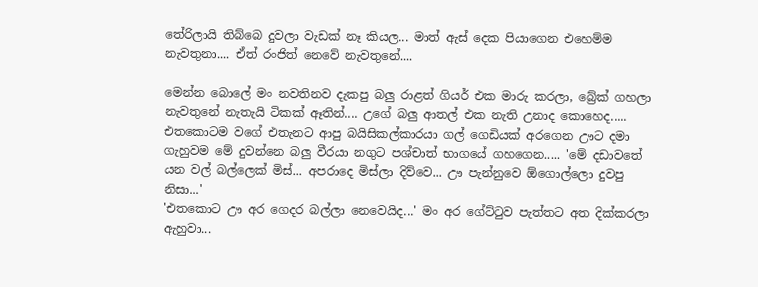තේරිලායි තිබ්බෙ දුවලා වැඩක් නෑ කියල... මාත් ඇස් දෙක පියාගෙන එහෙම්ම නැවතුනා.... ඒත් රංජිත් නෙවේ නැවතුනේ....

මෙන්න බොලේ මං නවතිනව දැකපු බලු රාළත් ගියර් එක මාරු කරලා, බ්‍රේක් ගහලා නැවතුනේ නැතැයි ටිකක් ඈතින්.... උගේ බලු ආතල් එක නැති උනාද කොහෙද..... එතකොටම වගේ එතැනට ආපු බයිසිකල්කාරයා ගල් ගෙඩියක් අරගෙන ඌට දමා ගැහුවම මේ දුවන්නෙ බලු වීරයා නගුට පශ්චාත් භාගයේ ගහගෙන..... 'මේ දඩාවතේ යන වල් බල්ලෙක් මිස්... අපරාදෙ මිස්ලා දිව්වෙ... ඌ පැන්නුවෙ ඕගොල්ලො දුවපු නිසා...'
'එතකොට ඌ අර ගෙදර බල්ලා නෙවෙයිද...' මං අර ගේට්ටුව පැත්තට අත දික්කරලා ඇහුවා...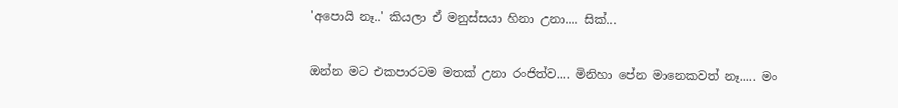'අපොයි නෑ..' කියලා ඒ මනුස්සයා හිනා උනා.... සික්...

ඔන්න මට එකපාරටම මතක් උනා රංජිත්ව.... මිනිහා පේන මානෙකවත් නෑ..... මං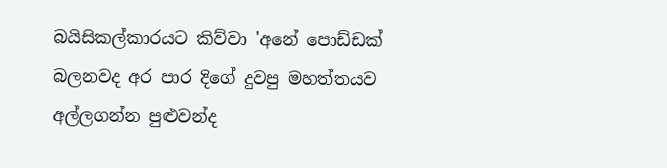බයිසිකල්කාරයට කිව්වා 'අනේ පොඩ්ඩක් බලනවද අර පාර දිගේ දුවපු මහත්තයව අල්ලගන්න පුළුවන්ද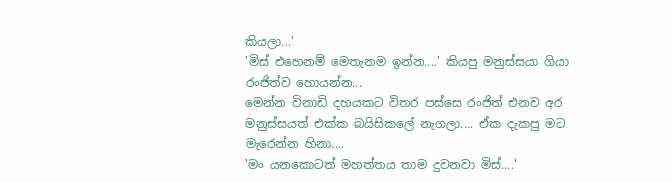කියලා...'
'මිස් එහෙනම් මෙතැනම ඉන්න....' කියපු මනුස්සයා ගියා රංජිත්ව හොයන්න...
මෙන්න විනාඩි දහයකට විතර පස්සෙ රංජිත් එනව අර මනුස්සයත් එක්ක බයිසිකලේ නැගලා.... ඒක දැකපු මට මැරෙන්න හිනා....
'මං යනකොටත් මහත්තය තාම දුවනවා මිස්....'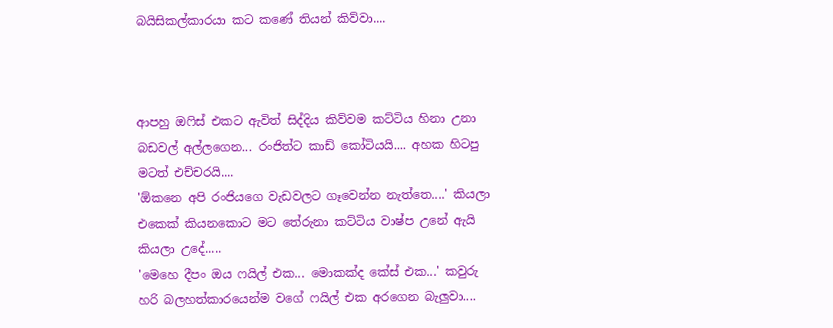බයිසිකල්කාරයා කට කණේ තියන් කිව්වා....



ආපහු ඔෆිස් එකට ඇවිත් සිද්දිය කිව්වම කට්ටිය හිනා උනා බඩවල් අල්ලගෙන... රංජිත්ට කාඩ් කෝටියයි.... අහක හිටපු මටත් එච්චරයි....
'ඕකනෙ අපි රංජියගෙ වැඩවලට ගෑවෙන්න නැත්තෙ....' කියලා එකෙක් කියනකොට මට තේරුනා කට්ටිය වාෂ්ප උනේ ඇයි කියලා උදේ.....
'මෙහෙ දීපං ඔය ෆයිල් එක... මොකක්ද කේස් එක...' කවුරු හරි බලහත්කාරයෙන්ම වගේ ෆයිල් එක අරගෙන බැලුවා....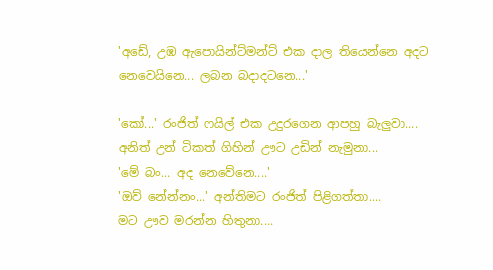'අඩේ, උඹ ඇපොයින්ට්මන්ට් එක දාල තියෙන්නෙ අදට නෙවෙයිනෙ... ලබන බදාදටනෙ...'

'කෝ...' රංජිත් ෆයිල් එක උදුරගෙන ආපහු බැලුවා....
අනිත් උන් ටිකත් ගිහින් ඌට උඩින් නැමුනා...
'මේ බං... අද නෙවේනෙ....'
'ඔව් නේන්නං...' අන්තිමට රංජිත් පිළිගත්තා....
මට ඌව මරන්න හිතුනා....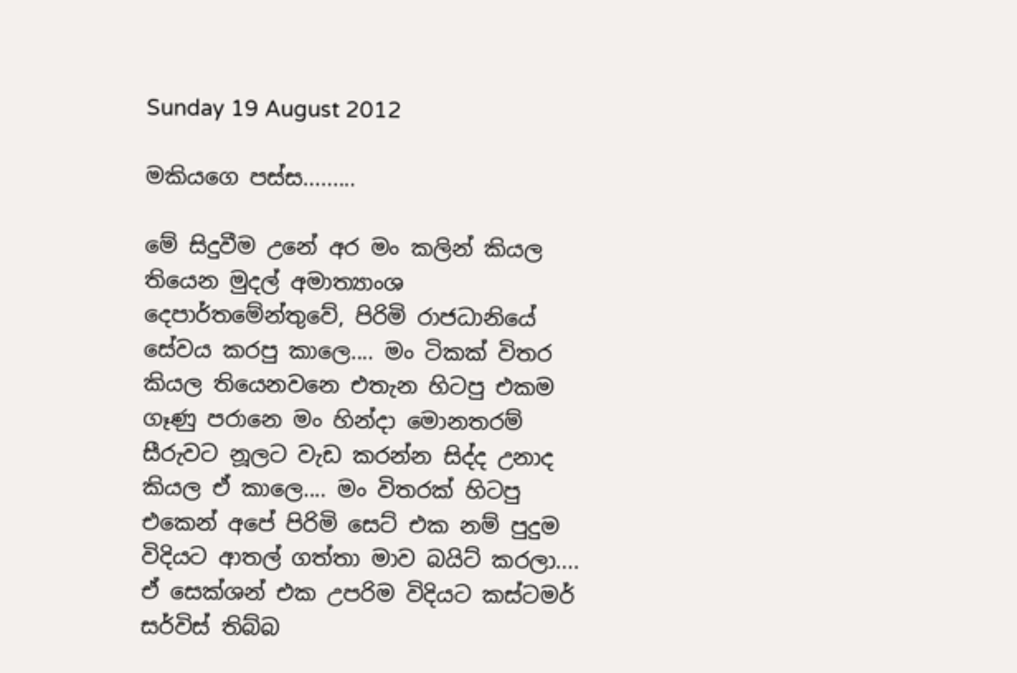Sunday 19 August 2012

මකියගෙ පස්ස.........

මේ සිදුවීම උනේ අර මං කලින් කියල තියෙන මුදල් අමාත්‍යාංශ දෙපාර්තමේන්තුවේ, පිරිමි රාජධානියේ සේවය කරපු කාලෙ.... මං ටිකක් විතර කියල තියෙනවනෙ එතැන හිටපු එකම ගෑණු පරානෙ මං හින්දා මොනතරම් සීරුවට නූලට වැඩ කරන්න සිද්ද උනාද කියල ඒ කාලෙ.... මං විතරක් හිටපු එකෙන් අපේ පිරිමි සෙට් එක නම් පුදුම විදියට ආතල් ගත්තා මාව බයිට් කරලා.... ඒ සෙක්ශන් එක උපරිම විදියට කස්ටමර් සර්විස් තිබ්බ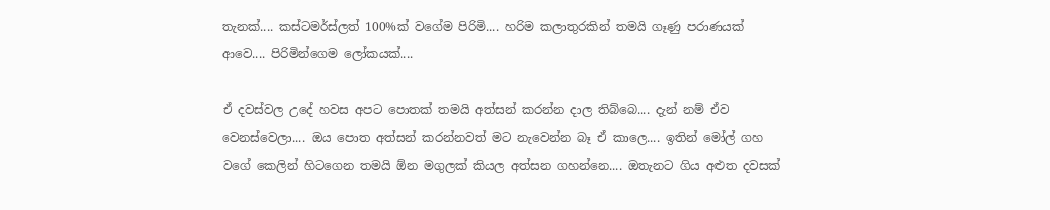තැනක්.... කස්ටමර්ස්ලත් 100%ක් වගේම පිරිමි.... හරිම කලාතුරකින් තමයි ගෑණු පරාණයක් ආවෙ.... පිරිමින්ගෙම ලෝකයක්....

ඒ දවස්වල උදේ හවස අපට පොතක් තමයි අත්සන් කරන්න දාල තිබ්බෙ.... දැන් නම් ඒව වෙනස්වෙලා.... ඔය පොත අත්සන් කරන්නවත් මට නැවෙන්න බෑ ඒ කාලෙ.... ඉතින් මෝල් ගහ වගේ කෙලින් හිටගෙන තමයි ඕන මගුලක් කියල අත්සන ගහන්නෙ.... ඔතැනට ගිය අළුත දවසක්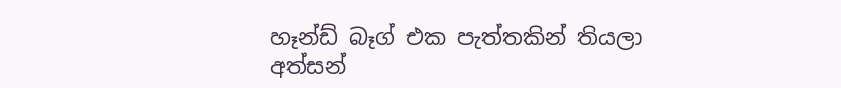හෑන්ඩ් බෑග් එක පැත්තකින් තියලා අත්සන්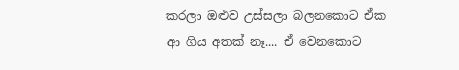කරලා ඔළුව උස්සලා බලනකොට ඒක ආ ගිය අතක් නෑ.... ඒ වෙනකොට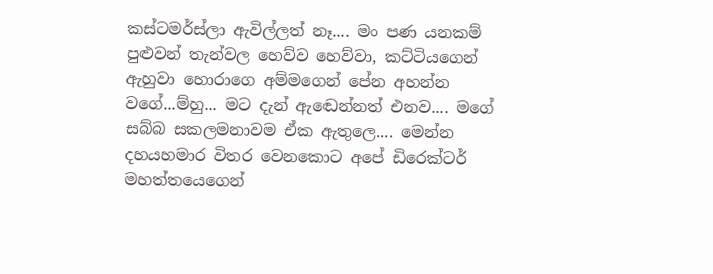කස්ටමර්ස්ලා ඇවිල්ලත් නෑ.... මං පණ යනකම් පුළුවන් තැන්වල හෙව්ව හෙව්වා, කට්ටියගෙන් ඇහුවා හොරාගෙ අම්මගෙන් පේන අහන්න වගේ...ම්හු... මට දැන් ඇඬෙන්නත් එනව.... මගේ සබ්බ සකලමනාවම ඒක ඇතුලෙ.... මෙන්න දහයහමාර විතර වෙනකොට අපේ ඩිරෙක්ටර් මහත්තයෙගෙන්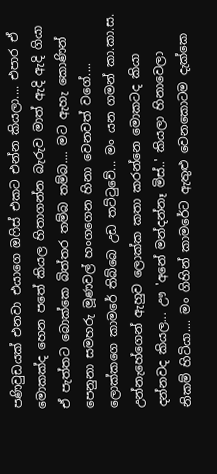පණිවුඩයක් එනවා එයාගෙ ඔෆිස් එකට එන්න කියලා.... එපාර ඒ මොකක්ද හෙන පතේ කියල හිතාගන්න බැරුව මාත් ඇදි ඇදි ගියා ඒ පැත්තට බොක්කෙ බිත්තර තම්බ තම්බ.... මට ඇහැ කොණින් පෙනුනා සමහරු මූණවල් හංගගෙන හිනා වෙනවත් වගේ.... ලොක්කගෙ කාමරේ තිබ්බෙ උඩ තට්ටුවේ... මං යන ගමන් කා.කා.ස. උන්නැහේගෙන් ඇහුව ලොක්ක කතා කරන්නෙ මොකටද කියා දන්නවද කියල... ඌ 'අනේ මන්දන්නෑ මිස්..' කියලා හිනාවෙලා නිකම් හිටියා.... මං ගිහින් කාමරේට ඇතුළු වෙනකොටම දැක්කෙ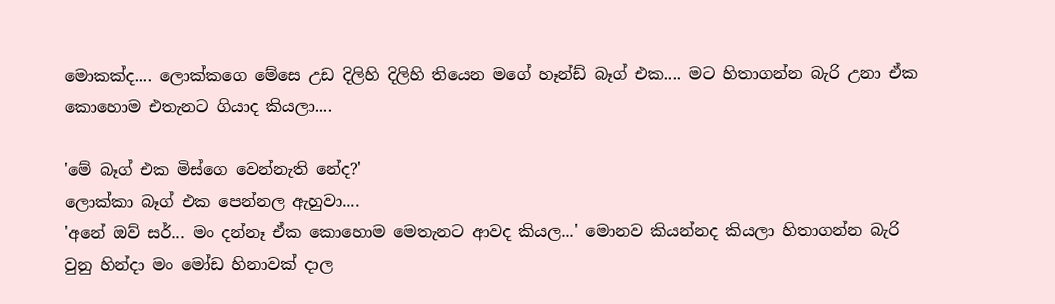මොකක්ද.... ලොක්කගෙ මේසෙ උඩ දිලිහි දිලිහි තියෙන මගේ හෑන්ඩ් බෑග් එක.... මට හිතාගන්න බැරි උනා ඒක කොහොම එතැනට ගියාද කියලා....

'මේ බෑග් එක මිස්ගෙ වෙන්නැති නේද?'
ලොක්කා බෑග් එක පෙන්නල ඇහුවා....
'අනේ ඔව් සර්... මං දන්නෑ ඒක කොහොම මෙතැනට ආවද කියල...' මොනව කියන්නද කියලා හිතාගන්න බැරි වුනු හින්දා මං මෝඩ හිනාවක් දාල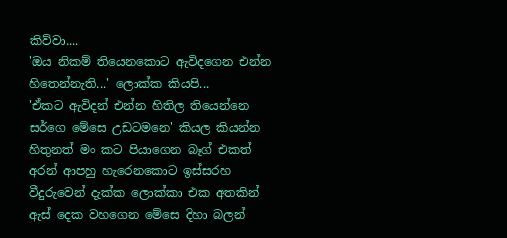කිව්වා....
'ඔය නිකම් තියෙනකොට ඇවිදගෙන එන්න හිතෙන්නැති...' ලොක්ක කියපි...
'ඒකට ඇවිදන් එන්න හිතිල තියෙන්නෙ සර්ගෙ මේසෙ උඩටමනෙ' කියල කියන්න හිතුනත් මං කට පියාගෙන බෑග් එකත් අරන් ආපහු හැරෙනකොට ඉස්සරහ වීදුරුවෙන් දැක්ක ලොක්කා එක අතකින් ඇස් දෙක වහගෙන මේසෙ දිහා බලන්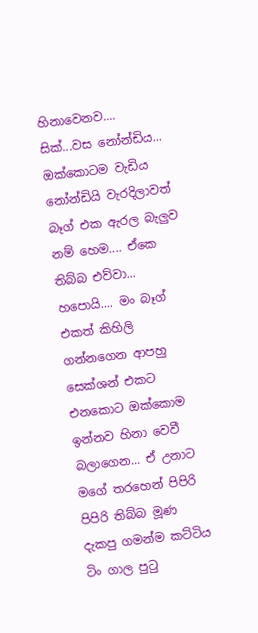හිනාවෙනව.... සික්...වස නෝන්ඩිය... ඔක්කොටම වැඩිය නෝන්ඩියි වැරදිලාවත් බෑග් එක ඇරල බැලුව නම් හෙම.... ඒකෙ තිබ්බ එව්වා... හපොයි.... මං බෑග් එකත් කිහිලි ගන්නගෙන ආපහු සෙක්ශන් එකට එනකොට ඔක්කොම ඉන්නව හිනා වෙවී බලාගෙන... ඒ උනාට මගේ තරහෙන් පිපිරි පිපිරි තිබ්බ මූණ දැකපු ගමන්ම කට්ටිය ටිං ගාල පුටු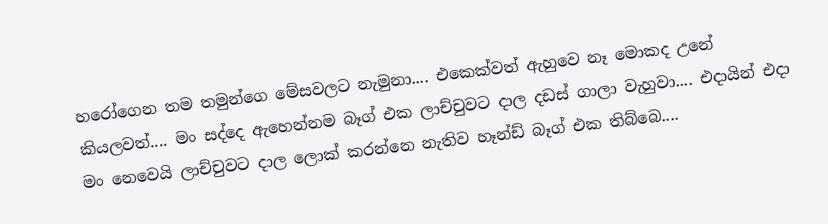හරෝගෙන තම තමුන්ගෙ මේසවලට නැමුනා.... එකෙක්වත් ඇහුවෙ නෑ මොකද උනේ කියලවත්.... මං සද්දෙ ඇහෙන්නම බෑග් එක ලාච්චුවට දාල දඩස් ගාලා වැහුවා.... එදායින් එදා මං නෙවෙයි ලාච්චුවට දාල ලොක් කරන්නෙ නැතිව හෑන්ඩ් බෑග් එක තිබ්බෙ....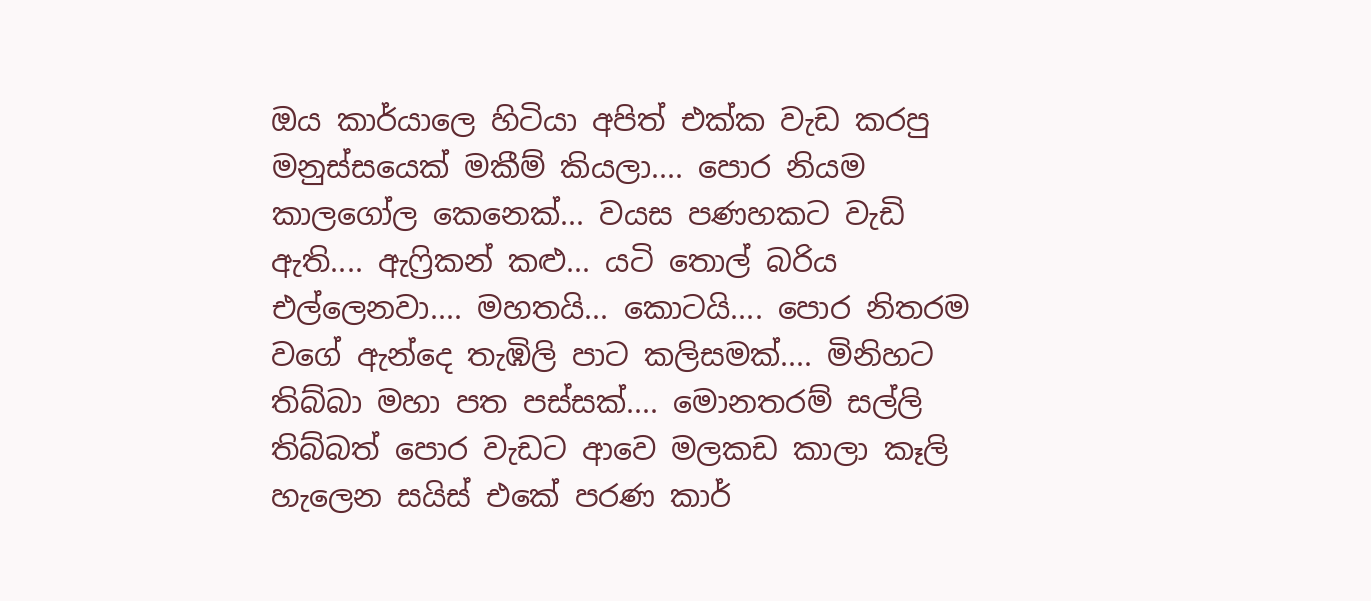ඔය කාර්යාලෙ හිටියා අපිත් එක්ක වැඩ කරපු මනුස්සයෙක් මකීම් කියලා.... පොර නියම කාලගෝල කෙනෙක්... වයස පණහකට වැඩි ඇති.... ඇෆ්‍රිකන් කළු... යටි තොල් බරිය එල්ලෙනවා.... මහතයි... කොටයි.... පොර නිතරම වගේ ඇන්දෙ තැඹිලි පාට කලිසමක්.... මිනිහට තිබ්බා මහා පත පස්සක්.... මොනතරම් සල්ලි තිබ්බත් පොර වැඩට ආවෙ මලකඩ කාලා කෑලි හැලෙන සයිස් එකේ පරණ කාර්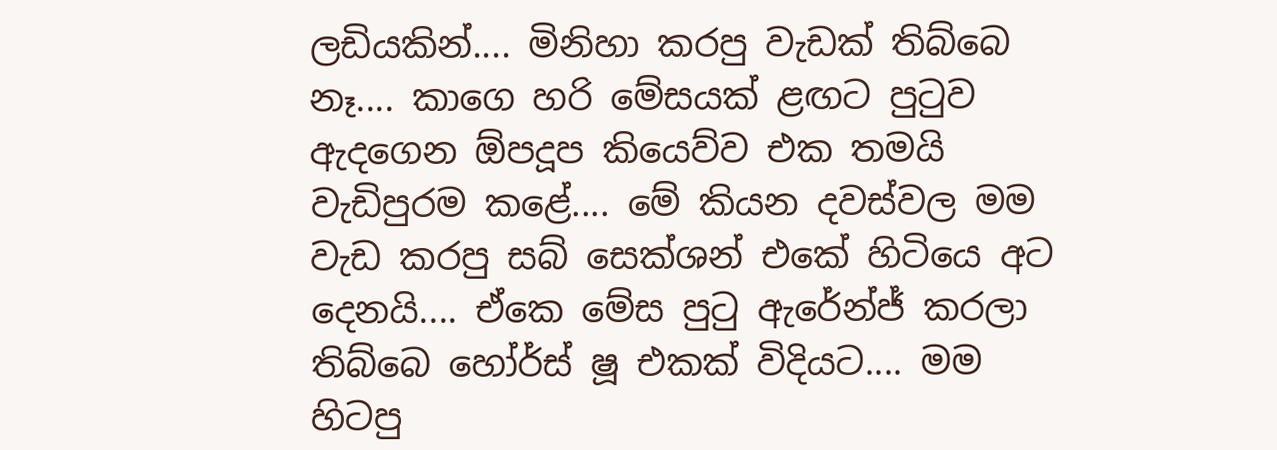ලඩියකින්.... මිනිහා කරපු වැඩක් තිබ්බෙ නෑ.... කාගෙ හරි මේසයක් ළඟට පුටුව ඇදගෙන ඕපදූප කියෙව්ව එක තමයි වැඩිපුරම කළේ.... මේ කියන දවස්වල මම වැඩ කරපු සබ් සෙක්ශන් එකේ හිටියෙ අට දෙනයි.... ඒකෙ මේස පුටු ඇරේන්ජ් කරලා තිබ්බෙ හෝර්ස් ෂූ එකක් විදියට.... මම හිටපු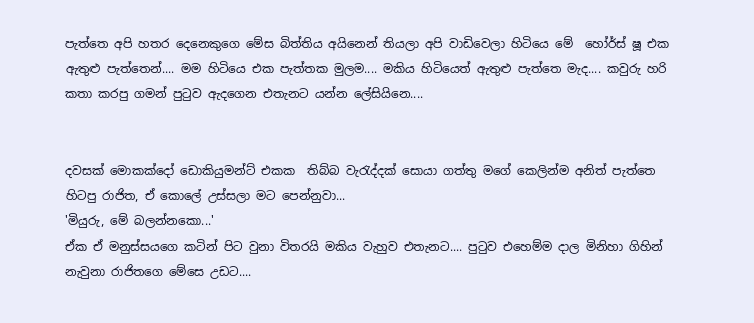පැත්තෙ අපි හතර දෙනෙකුගෙ මේස බිත්තිය අයිනෙන් තියලා අපි වාඩිවෙලා හිටියෙ මේ  හෝර්ස් ෂූ එක ඇතුළු පැත්තෙන්.... මම හිටියෙ එක පැත්තක මුලම.... මකිය හිටියෙත් ඇතුළු පැත්තෙ මැද.... කවුරු හරි කතා කරපු ගමන් පුටුව ඇදගෙන එතැනට යන්න ලේසියිනෙ....


දවසක් මොකක්දෝ ඩොකියුමන්ට් එකක  තිබ්බ වැරැද්දක් සොයා ගත්තු මගේ කෙලින්ම අනිත් පැත්තෙ හිටපු රාජිත, ඒ කොලේ උස්සලා මට පෙන්නුවා...
'මියුරු, මේ බලන්නකො...'
ඒක ඒ මනුස්සයගෙ කටින් පිට වුනා විතරයි මකිය වැහුව එතැනට.... පුටුව එහෙම්ම දාල මිනිහා ගිහින් නැවුනා රාජිතගෙ මේසෙ උඩට....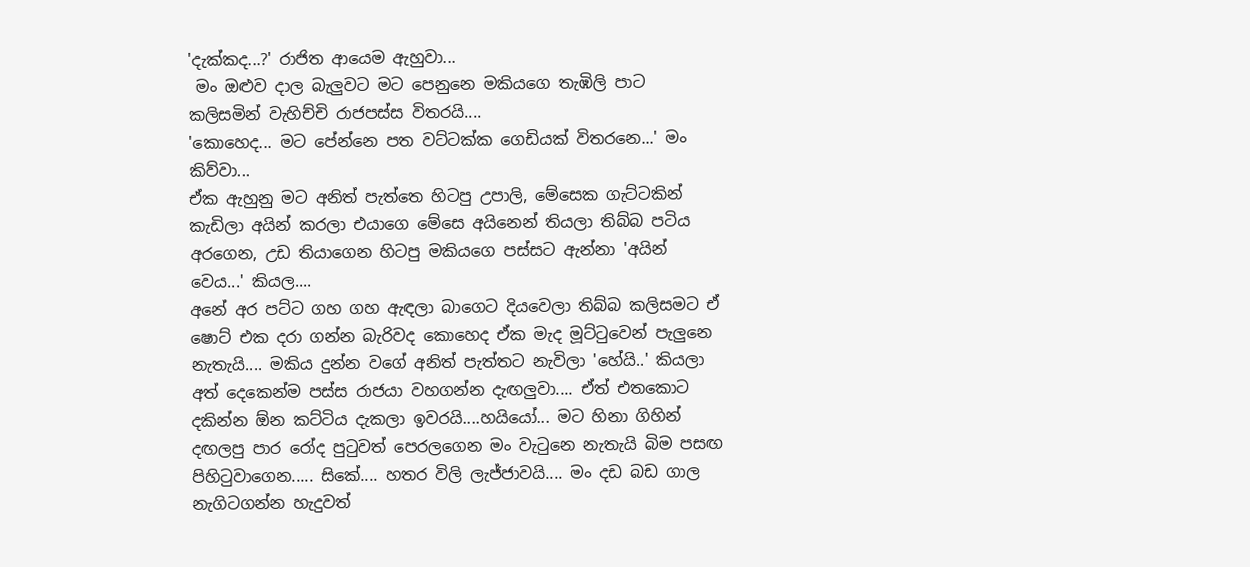'දැක්කද...?' රාජිත ආයෙම ඇහුවා...
 මං ඔළුව දාල බැලුවට මට පෙනුනෙ මකියගෙ තැඹිලි පාට කලිසමින් වැහිච්චි රාජපස්ස විතරයි....
'කොහෙද... මට පේන්නෙ පත වට්ටක්ක ගෙඩියක් විතරනෙ...' මං කිව්වා...
ඒක ඇහුනු මට අනිත් පැත්තෙ හිටපු උපාලි, මේසෙක ගැට්ටකින් කැඩිලා අයින් කරලා එයාගෙ මේසෙ අයිනෙන් තියලා තිබ්බ පටිය අරගෙන, උඩ තියාගෙන හිටපු මකියගෙ පස්සට ඇන්නා 'අයින් වෙය...' කියල....
අනේ අර පට්ට ගහ ගහ ඇඳලා බාගෙට දියවෙලා තිබ්බ කලිසමට ඒ ෂොට් එක දරා ගන්න බැරිවද කොහෙද ඒක මැද මූට්ටුවෙන් පැලුනෙ නැතැයි.... මකිය දුන්න වගේ අනිත් පැත්තට නැවිලා 'හේයි..' කියලා අත් දෙකෙන්ම පස්ස රාජයා වහගන්න දැඟලුවා.... ඒත් එතකොට දකින්න ඕන කට්ටිය දැකලා ඉවරයි....හයියෝ... මට හිනා ගිහින් දඟලපු පාර රෝද පුටුවත් පෙරලගෙන මං වැටුනෙ නැතැයි බිම පසඟ පිහිටුවාගෙන..... සිකේ.... හතර විලි ලැජ්ජාවයි.... මං දඩ බඩ ගාල නැගිටගන්න හැදුවත්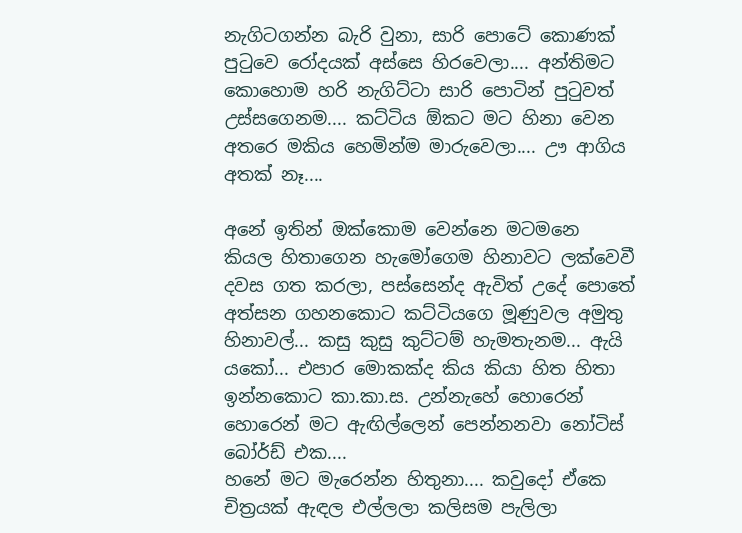නැගිටගන්න බැරි වුනා, සාරි පොටේ කොණක් පුටුවෙ රෝදයක් අස්සෙ හිරවෙලා.... අන්තිමට කොහොම හරි නැගිට්ටා සාරි පොටින් පුටුවත් උස්සගෙනම.... කට්ටිය ඕකට මට හිනා වෙන අතරෙ මකිය හෙමින්ම මාරුවෙලා.... ඌ ආගිය අතක් නෑ....

අනේ ඉතින් ඔක්කොම වෙන්නෙ මටමනෙ කියල හිතාගෙන හැමෝගෙම හිනාවට ලක්වෙවී දවස ගත කරලා, පස්සෙන්ද ඇවිත් උදේ පොතේ අත්සන ගහනකොට කට්ටියගෙ මූණුවල අමුතු හිනාවල්... කසු කුසු කුට්ටම් හැමතැනම... ඇයි යකෝ... එපාර මොකක්ද කිය කියා හිත හිතා ඉන්නකොට කා.කා.ස. උන්නැහේ හොරෙන් හොරෙන් මට ඇඟිල්ලෙන් පෙන්නනවා නෝටිස් බෝර්ඩ් එක....
හනේ මට මැරෙන්න හිතුනා.... කවුදෝ ඒකෙ චිත්‍රයක් ඇඳල එල්ලලා කලිසම පැලිලා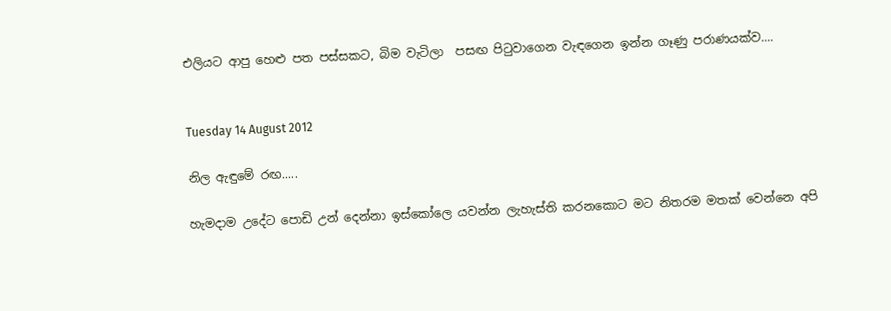එලියට ආපු හෙළු පත පස්සකට, බිම වැටිලා  පසඟ පිටුවාගෙන වැඳගෙන ඉන්න ගෑණු පරාණයක්ව....


Tuesday 14 August 2012

නිල ඇඳුමේ රඟ.....

හැමදාම උදේට පොඩි උන් දෙන්නා ඉස්කෝලෙ යවන්න ලැහැස්ති කරනකොට මට නිතරම මතක් වෙන්නෙ අපි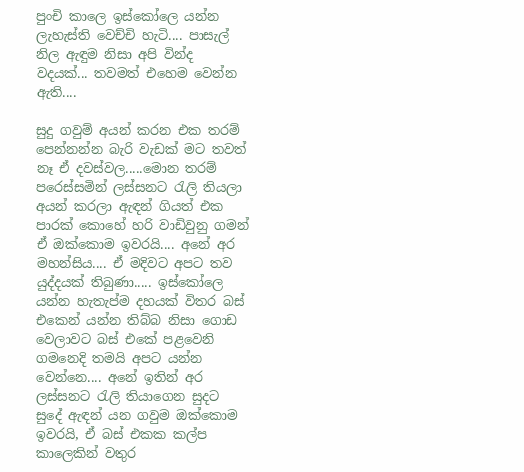පුංචි කාලෙ ඉස්කෝලෙ යන්න ලැහැස්ති වෙච්චි හැටි.... පාසැල් නිල ඇඳුම නිසා අපි වින්ද වදයක්... තවමත් එහෙම වෙන්න ඇති....

සුදු ගවුම් අයන් කරන එක තරම් පෙන්නන්න බැරි වැඩක් මට තවත් නෑ ඒ දවස්වල.....මොන තරම් පරෙස්සමින් ලස්සනට රැලි තියලා අයන් කරලා ඇඳන් ගියත් එක පාරක් කොහේ හරි වාඩිවුනු ගමන් ඒ ඔක්කොම ඉවරයි.... අනේ අර මහන්සිය.... ඒ මදිවට අපට තව යුද්දයක් තිබුණා..... ඉස්කෝලෙ යන්න හැතැප්ම දහයක් විතර බස් එකෙන් යන්න තිබ්බ නිසා ගොඩ වෙලාවට බස් එකේ පළවෙනි ගමනෙදි තමයි අපට යන්න වෙන්නෙ.... අනේ ඉතින් අර ලස්සනට රැලි තියාගෙන සුදට සුදේ ඇඳන් යන ගවුම ඔක්කොම ඉවරයි, ඒ බස් එකක කල්ප කාලෙකින් වතුර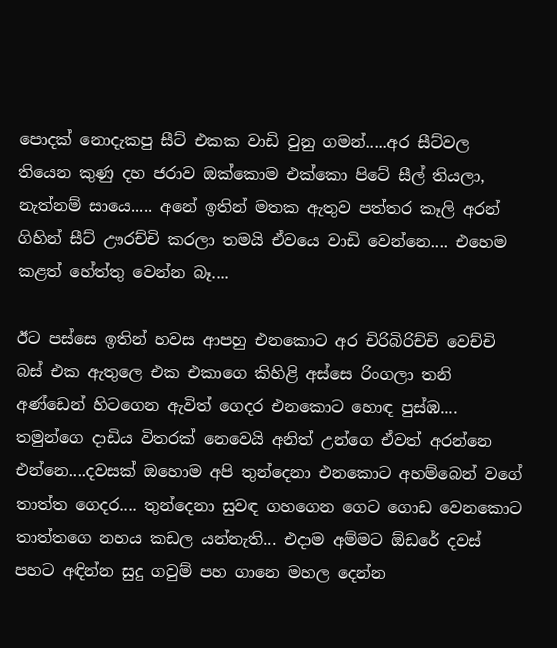පොදක් නොදැකපු සීට් එකක වාඩි වුනු ගමන්.....අර සීට්වල තියෙන කුණු දහ ජරාව ඔක්කොම එක්කො පිටේ සීල් තියලා, නැත්නම් සායෙ..... අනේ ඉතින් මතක ඇතුව පත්තර කෑලි අරන් ගිහින් සීට් ඌරච්චි කරලා තමයි ඒවයෙ වාඩි වෙන්නෙ.... එහෙම කළත් හේත්තු වෙන්න බෑ....

ඊට පස්සෙ ඉතින් හවස ආපහු එනකොට අර චිරිබිරිච්චි වෙච්චි බස් එක ඇතුලෙ එක එකාගෙ කිහිළි අස්සෙ රිංගලා තනි අණ්ඩෙන් හිටගෙන ඇවිත් ගෙදර එනකොට හොඳ පුස්ඹ.... තමුන්ගෙ දාඩිය විතරක් නෙවෙයි අනිත් උන්ගෙ ඒවත් අරන්නෙ එන්නෙ....දවසක් ඔහොම අපි තුන්දෙනා එනකොට අහම්බෙන් වගේ තාත්ත ගෙදර.... තුන්දෙනා සුවඳ ගහගෙන ගෙට ගොඩ වෙනකොට තාත්තගෙ නහය කඩල යන්නැති... එදාම අම්මට ඕඩරේ දවස් පහට අඳින්න සුදු ගවුම් පහ ගානෙ මහල දෙන්න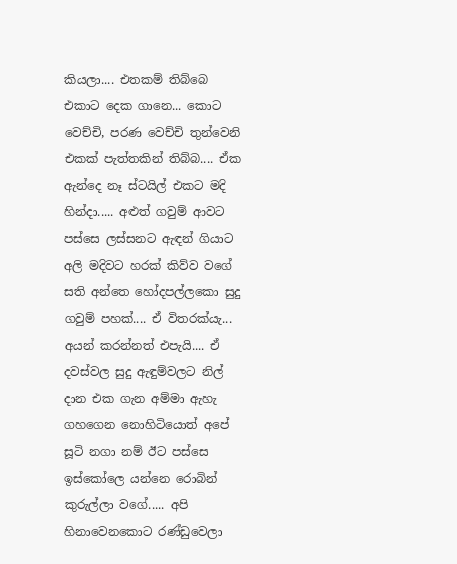කියලා.... එතකම් තිබ්බෙ එකාට දෙක ගානෙ... කොට වෙච්චි, පරණ වෙච්චි තුන්වෙනි එකක් පැත්තකින් තිබ්බ.... ඒක ඇන්දෙ නෑ ස්ටයිල් එකට මදි හින්දා..... අළුත් ගවුම් ආවට පස්සෙ ලස්සනට ඇඳන් ගියාට අලි මදිවට හරක් කිව්ව වගේ සති අන්තෙ හෝදපල්ලකො සුදු ගවුම් පහක්.... ඒ විතරක්යැ... අයන් කරන්නත් එපැයි.... ඒ දවස්වල සුදු ඇඳුම්වලට නිල් දාන එක ගැන අම්මා ඇහැ ගහගෙන නොහිටියොත් අපේ සූටි නගා නම් ඊට පස්සෙ ඉස්කෝලෙ යන්නෙ රොබින් කුරුල්ලා වගේ..... අපි හිනාවෙනකොට රණ්ඩුවෙලා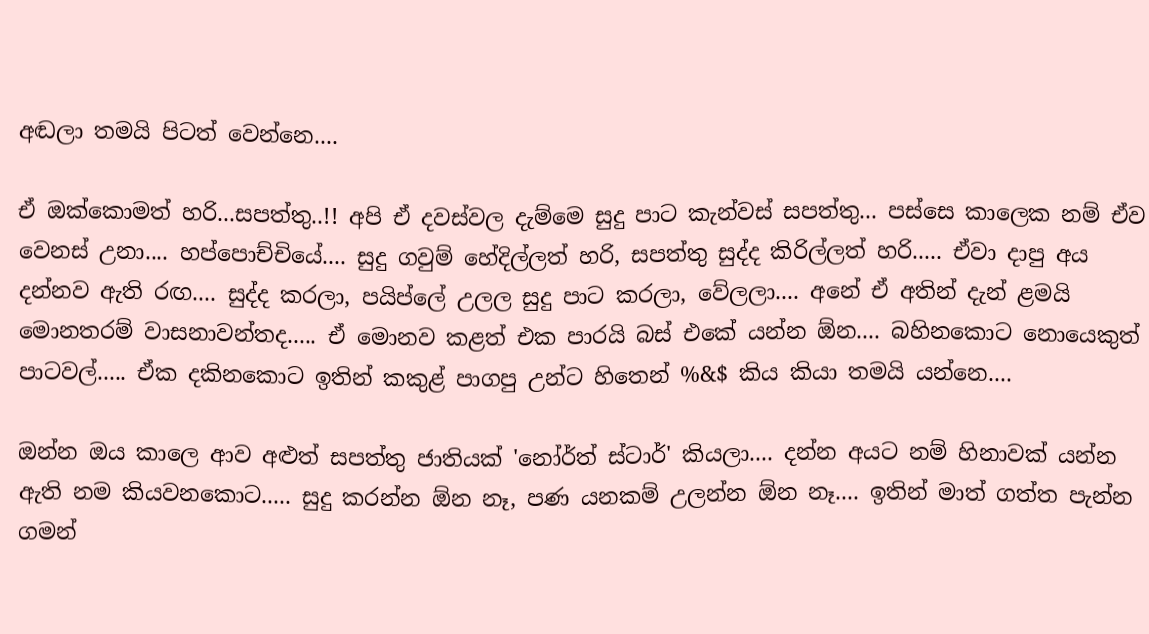අඬලා තමයි පිටත් වෙන්නෙ....

ඒ ඔක්කොමත් හරි...සපත්තු..!! අපි ඒ දවස්වල දැම්මෙ සුදු පාට කැන්වස් සපත්තු... පස්සෙ කාලෙක නම් ඒව වෙනස් උනා.... හප්පොච්චියේ.... සුදු ගවුම් හේදිල්ලත් හරි, සපත්තු සුද්ද කිරිල්ලත් හරි..... ඒවා දාපු අය දන්නව ඇති රඟ.... සුද්ද කරලා, පයිප්ලේ උලල සුදු පාට කරලා, වේලලා.... අනේ ඒ අතින් දැන් ළමයි මොනතරම් වාසනාවන්තද..... ඒ මොනව කළත් එක පාරයි බස් එකේ යන්න ඕන.... බහිනකොට නොයෙකුත් පාටවල්..... ඒක දකිනකොට ඉතින් කකුළ් පාගපු උන්ට හිතෙන් %&$ කිය කියා තමයි යන්නෙ....

ඔන්න ඔය කාලෙ ආව අළුත් සපත්තු ජාතියක් 'නෝර්ත් ස්ටාර්' කියලා.... දන්න අයට නම් හිනාවක් යන්න ඇති නම කියවනකොට..... සුදු කරන්න ඕන නෑ, පණ යනකම් උලන්න ඕන නෑ.... ඉතින් මාත් ගත්ත පැන්න ගමන්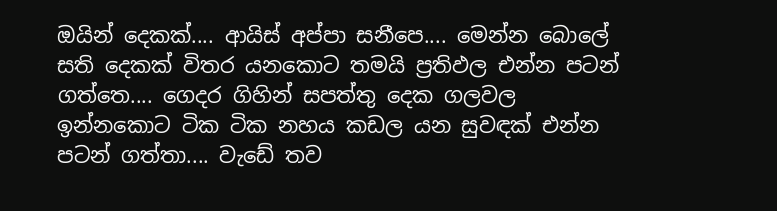ඔයින් දෙකක්.... ආයිස් අප්පා සනීපෙ.... මෙන්න බොලේ සති දෙකක් විතර යනකොට තමයි ප්‍රතිඵල එන්න පටන් ගත්තෙ.... ගෙදර ගිහින් සපත්තු දෙක ගලවල ඉන්නකොට ටික ටික නහය කඩල යන සුවඳක් එන්න පටන් ගත්තා.... වැඩේ තව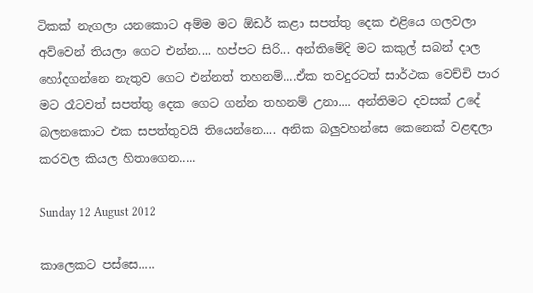ටිකක් නැගලා යනකොට අම්ම මට ඕඩර් කළා සපත්තු දෙක එළියෙ ගලවලා අව්වෙන් තියලා ගෙට එන්න.... හප්පට සිරි... අන්තිමේදි මට කකුල් සබන් දාල හෝදගන්නෙ නැතුව ගෙට එන්නත් තහනම්....ඒක තවදුරටත් සාර්ථක වෙච්චි පාර මට රෑටවත් සපත්තු දෙක ගෙට ගන්න තහනම් උනා.... අන්තිමට දවසක් උදේ බලනකොට එක සපත්තුවයි තියෙන්නෙ.... අනික බලුවහන්සෙ කෙනෙක් වළඳලා කරවල කියල හිතාගෙන.....

Sunday 12 August 2012

කාලෙකට පස්සෙ.....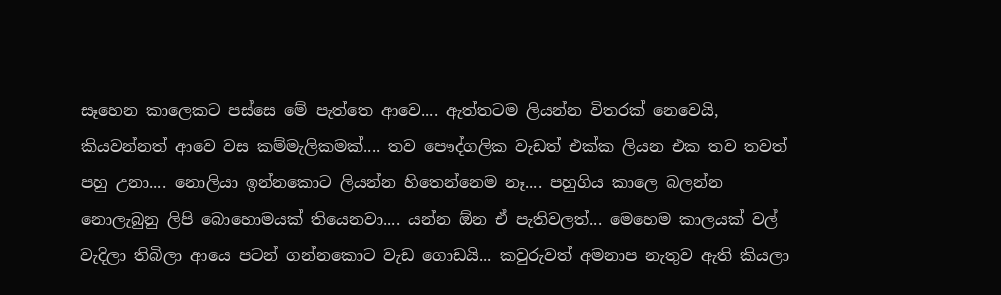සෑහෙන කාලෙකට පස්සෙ මේ පැත්තෙ ආවෙ.... ඇත්තටම ලියන්න විතරක් නෙවෙයි, කියවන්නත් ආවෙ වස කම්මැලිකමක්.... තව පෞද්ගලික වැඩත් එක්ක ලියන එක තව තවත් පහු උනා.... නොලියා ඉන්නකොට ලියන්න හිතෙන්නෙම නෑ.... පහුගිය කාලෙ බලන්න නොලැබුනු ලිපි බොහොමයක් තියෙනවා.... යන්න ඕන ඒ පැතිවලත්... මෙහෙම කාලයක් වල් වැදිලා තිබිලා ආයෙ පටන් ගන්නකොට වැඩ ගොඩයි... කවුරුවත් අමනාප නැතුව ඇති කියලා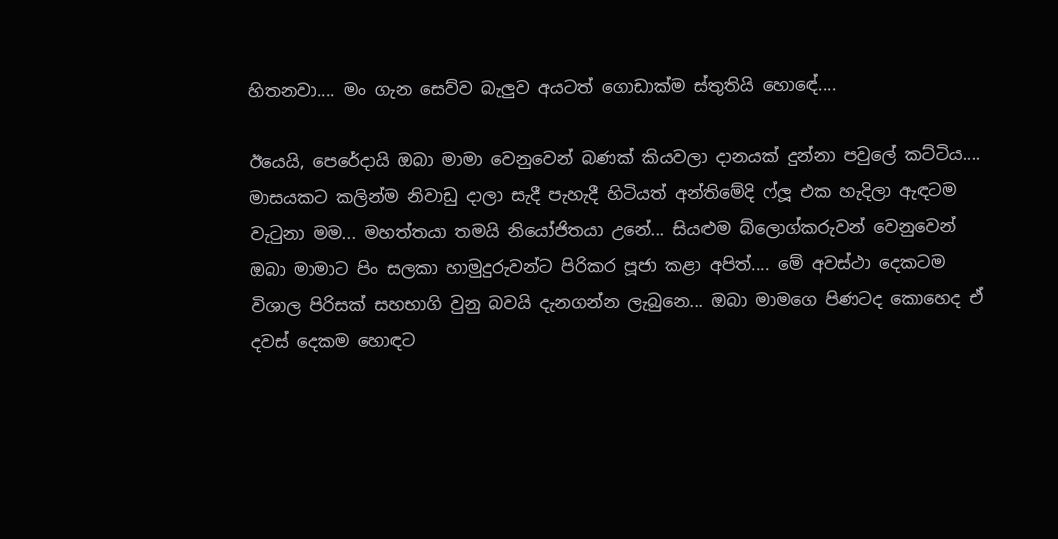හිතනවා.... මං ගැන සෙව්ව බැලුව අයටත් ගොඩාක්ම ස්තුතියි හොඳේ....

ඊයෙයි, පෙරේදායි ඔබා මාමා වෙනුවෙන් බණක් කියවලා දානයක් දුන්නා පවුලේ කට්ටිය.... මාසයකට කලින්ම නිවාඩු දාලා සැදී පැහැදී හිටියත් අන්තිමේදි ෆ්ලූ එක හැදිලා ඇඳටම වැටුනා මම... මහත්තයා තමයි නියෝජිතයා උනේ... සියළුම බ්ලොග්කරුවන් වෙනුවෙන් ඔබා මාමාට පිං සලකා හාමුදුරුවන්ට පිරිකර පූජා කළා අපිත්.... මේ අවස්ථා දෙකටම විශාල පිරිසක් සහභාගි වුනු බවයි දැනගන්න ලැබුනෙ... ඔබා මාමගෙ පිණටද කොහෙද ඒ දවස් දෙකම හොඳට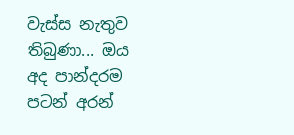වැස්ස නැතුව තිබුණා... ඔය අද පාන්දරම පටන් අරන්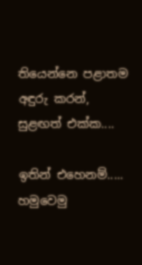තියෙන්නෙ පළාතම අඳුරු කරන්, සුළඟත් එක්ක....

ඉතින් එහෙනම්..... හමුවෙමු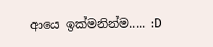ආයෙ ඉක්මනින්ම..... :D